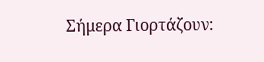Σήμερα Γιορτάζουν: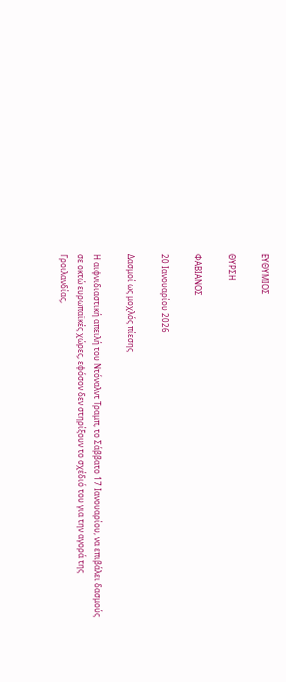ΕΥΘΥΜΙΟΣ

ΘΥΡΣΗ

ΦΑΒΙΑΝΟΣ

20 Ιανουαρίου 2026

Δασμοί ως μοχλός πίεσης

Η αιφνιδιαστική απειλή του Ντόναλντ Τραμπ, το Σάββατο 17 Ιανουαρίου, να επιβάλει δασμούς σε οκτώ ευρωπαϊκές χώρες, εφόσον δεν στηρίξουν το σχέδιό του για την αγορά της Γροιλανδίας,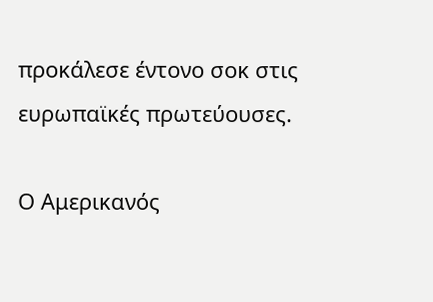προκάλεσε έντονο σοκ στις ευρωπαϊκές πρωτεύουσες.

Ο Αμερικανός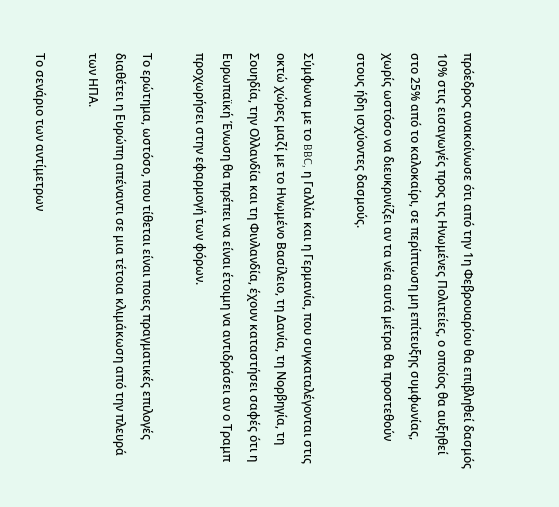πρόεδρος ανακοίνωσε ότι από την 1η Φεβρουαρίου θα επιβληθεί δασμός 10% στις εισαγωγές προς τις Ηνωμένες Πολιτείες, ο οποίος θα αυξηθεί στο 25% από το καλοκαίρι, σε περίπτωση μη επίτευξης συμφωνίας, χωρίς ωστόσο να διευκρινίζει αν τα νέα αυτά μέτρα θα προστεθούν στους ήδη ισχύοντες δασμούς.

Σύμφωνα με το BBC, η Γαλλία και η Γερμανία, που συγκαταλέγονται στις οκτώ χώρες μαζί με το Ηνωμένο Βασίλειο, τη Δανία, τη Νορβηγία, τη Σουηδία, την Ολλανδία και τη Φινλανδία, έχουν καταστήσει σαφές ότι η Ευρωπαϊκή Ένωση θα πρέπει να είναι έτοιμη να αντιδράσει αν ο Τραμπ προχωρήσει στην εφαρμογή των φόρων.

Το ερώτημα, ωστόσο, που τίθεται είναι ποιες πραγματικές επιλογές διαθέτει η Ευρώπη απέναντι σε μια τέτοια κλιμάκωση από την πλευρά των ΗΠΑ.

Το σενάριο των αντίμετρων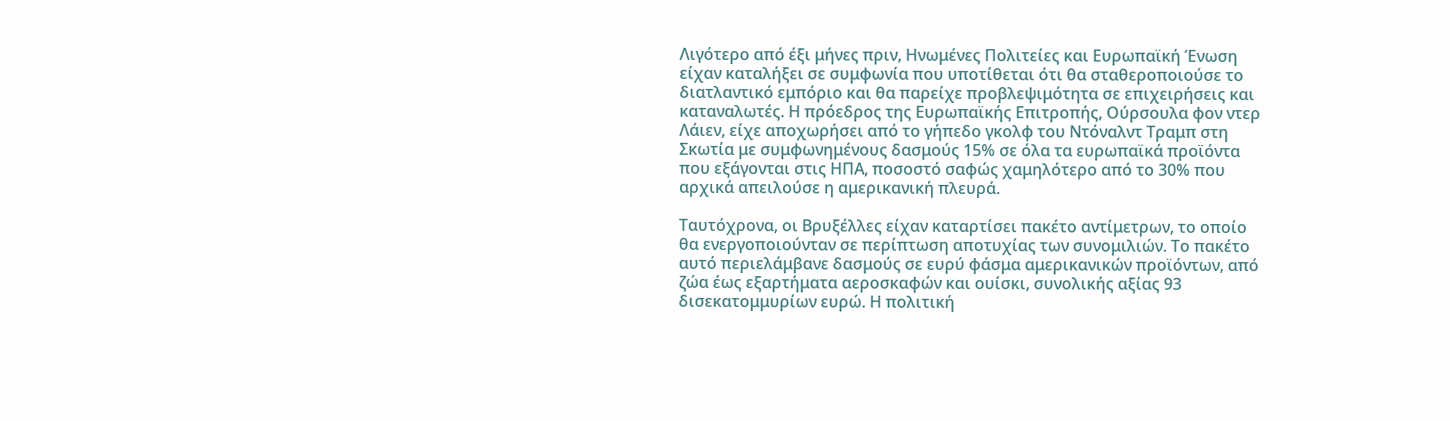Λιγότερο από έξι μήνες πριν, Ηνωμένες Πολιτείες και Ευρωπαϊκή Ένωση είχαν καταλήξει σε συμφωνία που υποτίθεται ότι θα σταθεροποιούσε το διατλαντικό εμπόριο και θα παρείχε προβλεψιμότητα σε επιχειρήσεις και καταναλωτές. Η πρόεδρος της Ευρωπαϊκής Επιτροπής, Ούρσουλα φον ντερ Λάιεν, είχε αποχωρήσει από το γήπεδο γκολφ του Ντόναλντ Τραμπ στη Σκωτία με συμφωνημένους δασμούς 15% σε όλα τα ευρωπαϊκά προϊόντα που εξάγονται στις ΗΠΑ, ποσοστό σαφώς χαμηλότερο από το 30% που αρχικά απειλούσε η αμερικανική πλευρά.

Ταυτόχρονα, οι Βρυξέλλες είχαν καταρτίσει πακέτο αντίμετρων, το οποίο θα ενεργοποιούνταν σε περίπτωση αποτυχίας των συνομιλιών. Το πακέτο αυτό περιελάμβανε δασμούς σε ευρύ φάσμα αμερικανικών προϊόντων, από ζώα έως εξαρτήματα αεροσκαφών και ουίσκι, συνολικής αξίας 93 δισεκατομμυρίων ευρώ. Η πολιτική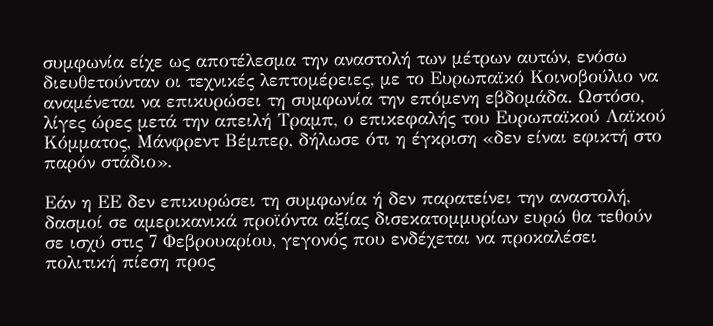συμφωνία είχε ως αποτέλεσμα την αναστολή των μέτρων αυτών, ενόσω διευθετούνταν οι τεχνικές λεπτομέρειες, με το Ευρωπαϊκό Κοινοβούλιο να αναμένεται να επικυρώσει τη συμφωνία την επόμενη εβδομάδα. Ωστόσο, λίγες ώρες μετά την απειλή Τραμπ, ο επικεφαλής του Ευρωπαϊκού Λαϊκού Κόμματος, Μάνφρεντ Βέμπερ, δήλωσε ότι η έγκριση «δεν είναι εφικτή στο παρόν στάδιο».

Εάν η ΕΕ δεν επικυρώσει τη συμφωνία ή δεν παρατείνει την αναστολή, δασμοί σε αμερικανικά προϊόντα αξίας δισεκατομμυρίων ευρώ θα τεθούν σε ισχύ στις 7 Φεβρουαρίου, γεγονός που ενδέχεται να προκαλέσει πολιτική πίεση προς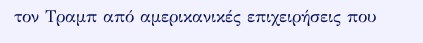τον Τραμπ από αμερικανικές επιχειρήσεις που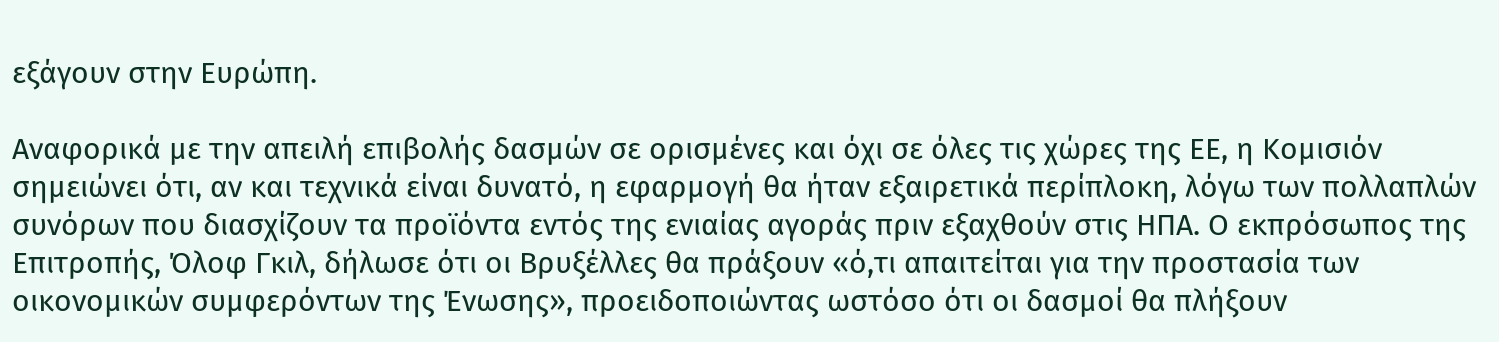εξάγουν στην Ευρώπη.

Αναφορικά με την απειλή επιβολής δασμών σε ορισμένες και όχι σε όλες τις χώρες της ΕΕ, η Κομισιόν σημειώνει ότι, αν και τεχνικά είναι δυνατό, η εφαρμογή θα ήταν εξαιρετικά περίπλοκη, λόγω των πολλαπλών συνόρων που διασχίζουν τα προϊόντα εντός της ενιαίας αγοράς πριν εξαχθούν στις ΗΠΑ. Ο εκπρόσωπος της Επιτροπής, Όλοφ Γκιλ, δήλωσε ότι οι Βρυξέλλες θα πράξουν «ό,τι απαιτείται για την προστασία των οικονομικών συμφερόντων της Ένωσης», προειδοποιώντας ωστόσο ότι οι δασμοί θα πλήξουν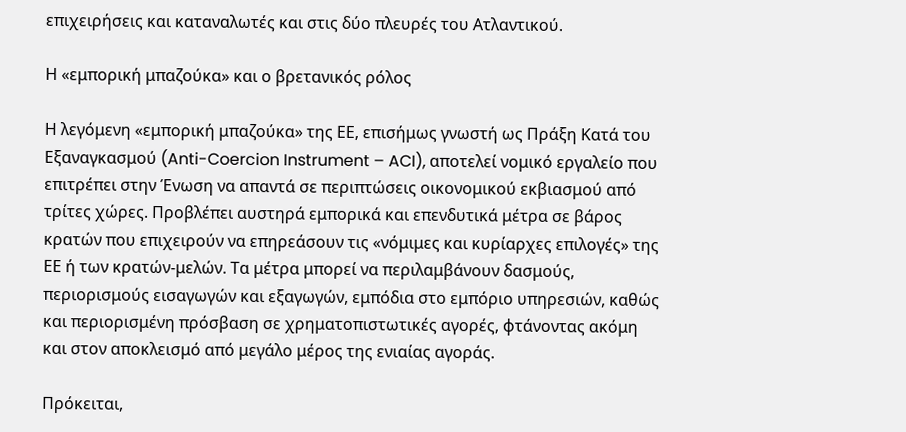επιχειρήσεις και καταναλωτές και στις δύο πλευρές του Ατλαντικού.

Η «εμπορική μπαζούκα» και ο βρετανικός ρόλος

Η λεγόμενη «εμπορική μπαζούκα» της ΕΕ, επισήμως γνωστή ως Πράξη Κατά του Εξαναγκασμού (Anti-Coercion Instrument – ACI), αποτελεί νομικό εργαλείο που επιτρέπει στην Ένωση να απαντά σε περιπτώσεις οικονομικού εκβιασμού από τρίτες χώρες. Προβλέπει αυστηρά εμπορικά και επενδυτικά μέτρα σε βάρος κρατών που επιχειρούν να επηρεάσουν τις «νόμιμες και κυρίαρχες επιλογές» της ΕΕ ή των κρατών-μελών. Τα μέτρα μπορεί να περιλαμβάνουν δασμούς, περιορισμούς εισαγωγών και εξαγωγών, εμπόδια στο εμπόριο υπηρεσιών, καθώς και περιορισμένη πρόσβαση σε χρηματοπιστωτικές αγορές, φτάνοντας ακόμη και στον αποκλεισμό από μεγάλο μέρος της ενιαίας αγοράς.

Πρόκειται,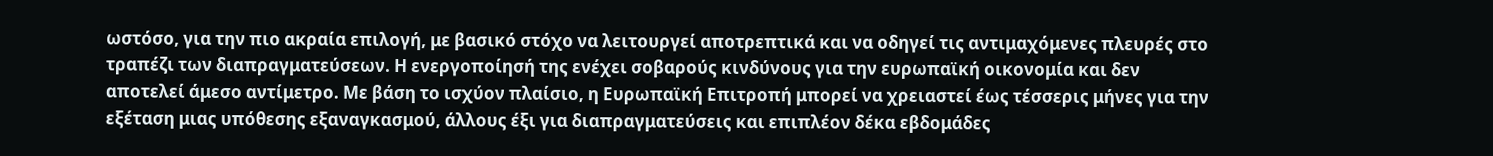ωστόσο, για την πιο ακραία επιλογή, με βασικό στόχο να λειτουργεί αποτρεπτικά και να οδηγεί τις αντιμαχόμενες πλευρές στο τραπέζι των διαπραγματεύσεων. Η ενεργοποίησή της ενέχει σοβαρούς κινδύνους για την ευρωπαϊκή οικονομία και δεν αποτελεί άμεσο αντίμετρο. Με βάση το ισχύον πλαίσιο, η Ευρωπαϊκή Επιτροπή μπορεί να χρειαστεί έως τέσσερις μήνες για την εξέταση μιας υπόθεσης εξαναγκασμού, άλλους έξι για διαπραγματεύσεις και επιπλέον δέκα εβδομάδες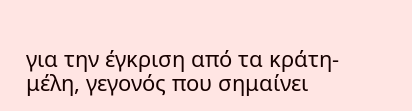για την έγκριση από τα κράτη-μέλη, γεγονός που σημαίνει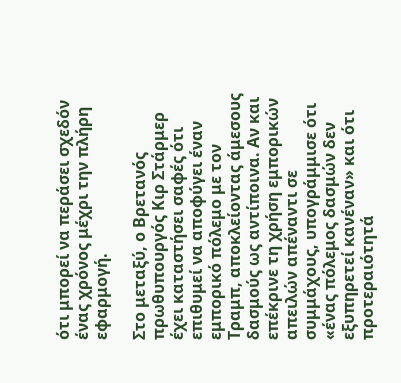ότι μπορεί να περάσει σχεδόν ένας χρόνος μέχρι την πλήρη εφαρμογή.

Στο μεταξύ, ο Βρετανός πρωθυπουργός Κιρ Στάρμερ έχει καταστήσει σαφές ότι επιθυμεί να αποφύγει έναν εμπορικό πόλεμο με τον Τραμπ, αποκλείοντας άμεσους δασμούς ως αντίποινα. Αν και επέκρινε τη χρήση εμπορικών απειλών απέναντι σε συμμάχους, υπογράμμισε ότι «ένας πόλεμος δασμών δεν εξυπηρετεί κανέναν» και ότι προτεραιότητά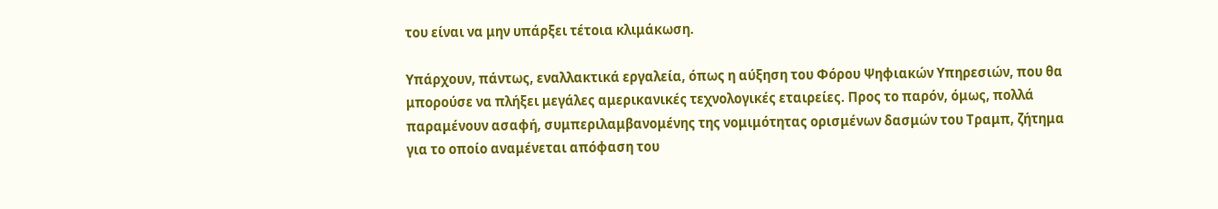του είναι να μην υπάρξει τέτοια κλιμάκωση.

Υπάρχουν, πάντως, εναλλακτικά εργαλεία, όπως η αύξηση του Φόρου Ψηφιακών Υπηρεσιών, που θα μπορούσε να πλήξει μεγάλες αμερικανικές τεχνολογικές εταιρείες. Προς το παρόν, όμως, πολλά παραμένουν ασαφή, συμπεριλαμβανομένης της νομιμότητας ορισμένων δασμών του Τραμπ, ζήτημα για το οποίο αναμένεται απόφαση του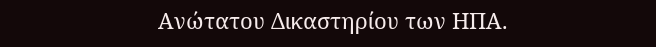Ανώτατου Δικαστηρίου των ΗΠΑ.